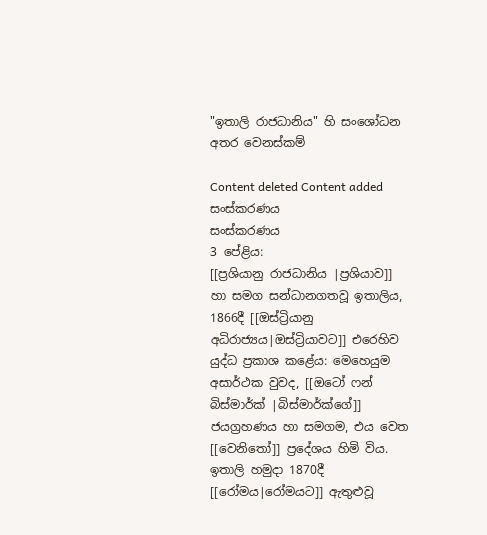"ඉතාලි රාජධානිය" හි සංශෝධන අතර වෙනස්කම්

Content deleted Content added
සංස්කරණය
සංස්කරණය
3 පේළිය:
[[ප්‍රශියානු රාජධානිය |ප්‍රශියාව]] හා සමග සන්ධානගතවූ ඉතාලිය, 1866දී [[ඔස්ට්‍රියානු අධිරාජ්‍යය|ඔස්ට්‍රියාවට]] එරෙහිව යුද්ධ ප්‍රකාශ කළේය: මෙහෙයුම අසාර්ථක වුවද, [[ඔටෝ ෆන් බිස්මාර්ක් |බිස්මාර්ක්ගේ]] ජයග්‍රහණය හා සමගම, එය වෙත [[වෙනිතෝ]] ප්‍රදේශය හිමි විය. ඉතාලි හමුදා 1870දී [[රෝමය|රෝමයට]] ඇතුළුවූ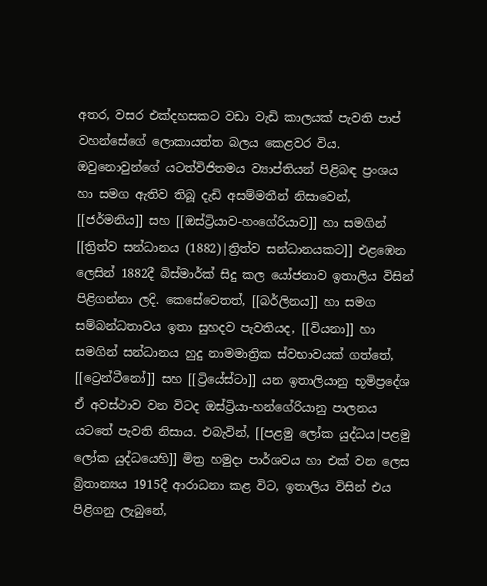අතර, වසර එක්දහසකට වඩා වැඩි කාලයක් පැවති පාප් වහන්සේගේ ලොකායත්ත බලය කෙළවර විය. ඔවුනොවුන්ගේ යටත්විජිතමය ව්‍යාප්තියන් පිළිබඳ ප්‍රංශය හා සමග ඇතිව තිබූ දැඩි අසම්මතීන් නිසාවෙන්, [[ජර්මනිය]] සහ [[ඔස්ට්‍රියාව-හංගේරියාව]] හා සමගින් [[ත්‍රිත්ව සන්ධානය (1882)|ත්‍රිත්ව සන්ධානයකට]] එළඹෙන ලෙසින් 1882දී බිස්මාර්ක් සිදු කල යෝජනාව ඉතාලිය විසින් පිළිගන්නා ලදි. කෙසේවෙතත්, [[බර්ලිනය]] හා සමග සම්බන්ධතාවය ඉතා සුහදව පැවතියද, [[වියනා]] හා සමගින් සන්ධානය හුදු නාමමාත්‍රික ස්වභාවයක් ගත්තේ, [[ට්‍රෙන්ටීනෝ]] සහ [[ට්‍රියේස්ටා]] යන ඉතාලියානු භූමිප්‍රදේශ ඒ අවස්ථාව වන විටද ඔස්ට්‍රියා-හන්ගේරියානු පාලනය යටතේ පැවති නිසාය. එබැවින්, [[පළමු ලෝක යුද්ධය‍|පළමු ලෝක යුද්ධයෙහි]] මිත්‍ර හමුදා පාර්ශවය හා එක් වන ලෙස බ්‍රිතාන්‍යය 1915දී ආරාධනා කළ විට, ඉතාලිය විසින් එය පිළිගනු ලැබුනේ,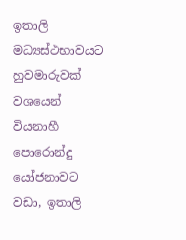ඉතාලි මධ්‍යස්ථභාවයට හුවමාරුවක් වශයෙන් වියනාහී පොරොන්දු යෝජනාවට වඩා, ඉතාලි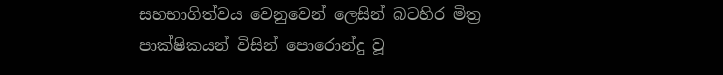සහභාගිත්වය වෙනුවෙන් ලෙසින් බටහිර මිත්‍ර පාක්ෂිකයන් විසින් පොරොන්දු වූ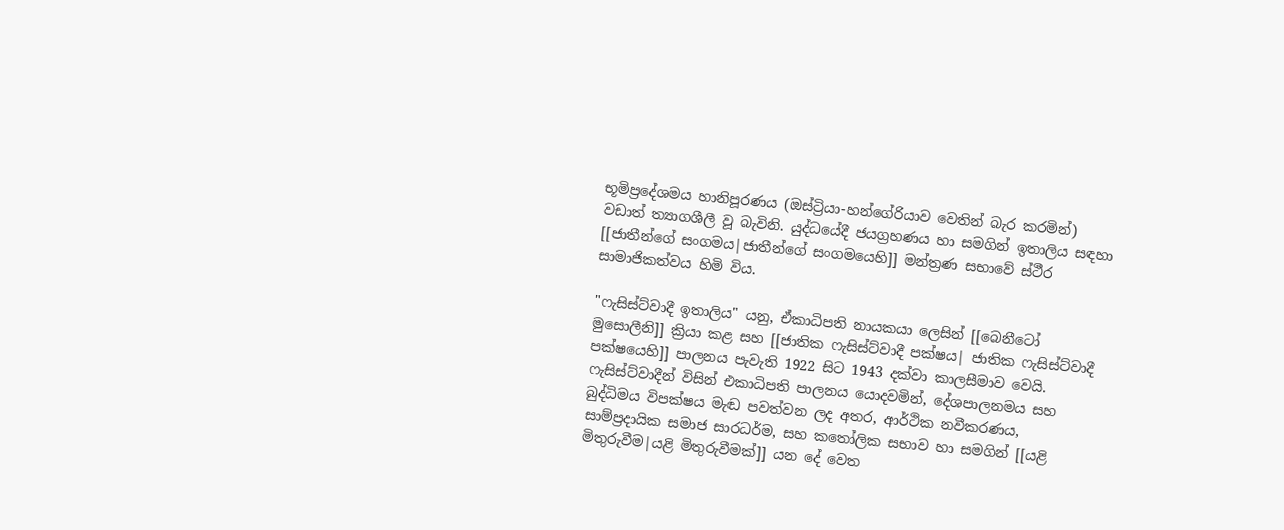භූමිප්‍රදේශමය හානිපූරණය (ඔස්ට්‍රියා-හන්ගේරියාව වෙතින් බැර කරමින්) වඩාත් ත්‍යාගශීලී වූ බැවිනි. යුද්ධයේදී ජයග්‍රහණය හා සමගින් ඉතාලිය සඳහා [[ජාතීන්ගේ සංගමය|ජාතීන්ගේ සංගමයෙහි]] මන්ත්‍රණ සභාවේ ස්ථීර සාමාජිකත්වය හිමි විය.

"ෆැසිස්ට්වාදී ඉතාලිය" යනු, ඒකාධිපති නායකයා ලෙසින් [[බෙනීටෝ මුසොලීනි]] ක්‍රියා කළ සහ [[ජාතික ෆැසිස්ට්වාදී පක්ෂය| ජාතික ෆැසිස්ට්වාදී පක්ෂයෙහි]] පාලනය පැවැති 1922 සිට 1943 දක්වා කාලසීමාව වෙයි. ෆැසිස්ට්වාදීන් විසින් එකාධිපති පාලනය යොදවමින්, දේශපාලනමය සහ බුද්ධිමය විපක්ෂය මැඬ පවත්වන ලද අතර, ආර්ථික නවීකරණය, සාම්ප්‍රදායික සමාජ සාරධර්ම, සහ කතෝලික සභාව හා සමගින් [[යළි මිතුරුවීම|යළි මිතුරුවීමක්]] යන දේ වෙත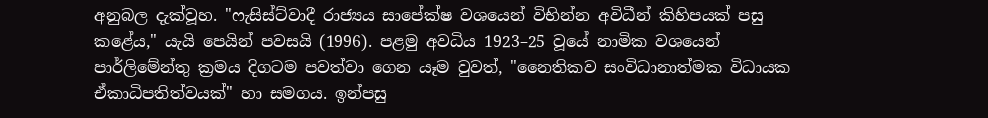අනුබල දැක්වූහ. "ෆැසිස්ට්වාදී රාජ්‍යය සාපේක්ෂ වශයෙන් විභින්න අවිධීන් කිහිපයක් පසු කළේය," යැයි පෙයින් පවසයි (1996). පළමු අවධිය 1923–25 වූයේ නාමික වශයෙන් පාර්ලිමේන්තු ක්‍රමය දිගටම පවත්වා ගෙන යෑම වුවත්, "නෛතිකව සංවිධානාත්මක විධායක ඒකාධිපතිත්වයක්" හා සමගය. ඉන්පසු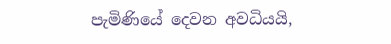පැමිණියේ දෙවන අවධියයි,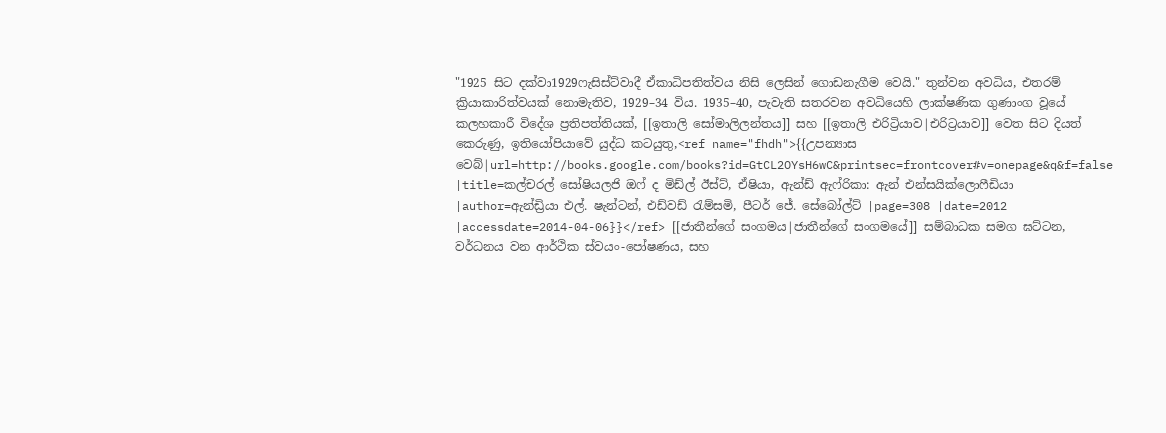"1925 සිට දක්වා1929ෆැසිස්ට්වාදී ඒකාධිපතිත්වය නිසි ලෙසින් ගොඩනැගීම වෙයි." තුන්වන අවධිය, එතරම් ක්‍රියාකාරිත්වයක් නොමැතිව, 1929–34 විය. 1935–40, පැවැති සතරවන අවධියෙහි ලාක්ෂණික ගුණාංග වූයේ කලහකාරී විදේශ ප්‍රතිපත්තියක්, [[ඉතාලි සෝමාලිලන්තය]] සහ [[ඉතාලි එරිට්‍රියාව|එරිට්‍රයාව]] වෙත සිට දියත් කෙරුණු, ඉතියෝපියාවේ යුද්ධ කටයුතු,<ref name="fhdh">{{උපන්‍යාස වෙබ්|url=http://books.google.com/books?id=GtCL2OYsH6wC&printsec=frontcover#v=onepage&q&f=false |title=කල්චරල් සෝෂියලජි ඔෆ් ද මිඩ්ල් ඊස්ට්, ඒෂියා, ඇන්ඩ් ඇෆ්රිකා: ඇන් එන්සයික්ලොෆීඩියා |author=ඇන්ඩ්‍රියා එල්. ෂැන්ටන්, එඩ්වඩ් රැම්සමි, පීටර් ජේ. සේබෝල්ට් |page=308 |date=2012 |accessdate=2014-04-06}}</ref> [[ජාතීන්ගේ සංගමය|ජාතීන්ගේ සංගමයේ]] සම්බාධක සමග ඝට්ටන, වර්ධනය වන ආර්ථික ස්වයං-පෝෂණය, සහ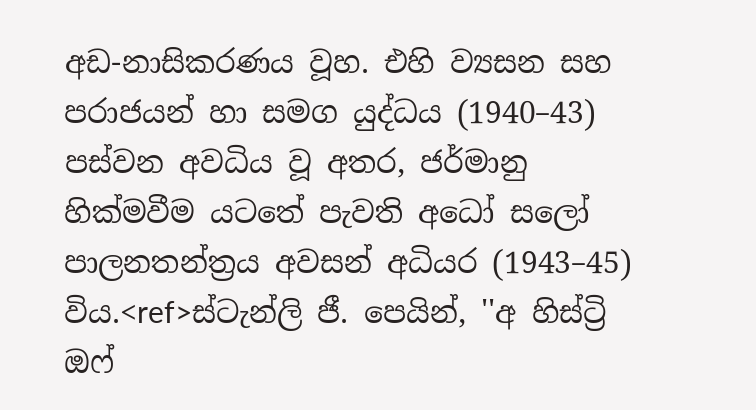අඩ-නාසිකරණය වූහ. එහි ව්‍යසන සහ පරාජයන් හා සමග යුද්ධය (1940–43) පස්වන අවධිය වූ අතර, ජර්මානු හික්මවීම යටතේ පැවති අධෝ සලෝ පාලනතන්ත්‍රය අවසන් අධියර (1943–45) විය.<ref>ස්ටැන්ලි ජී. පෙයින්, ''අ හිස්ට්‍රි ඔෆ්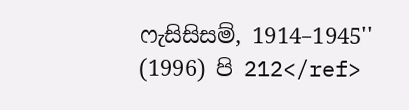ෆැසිසිසම්, 1914–1945'' (1996) පි 212</ref>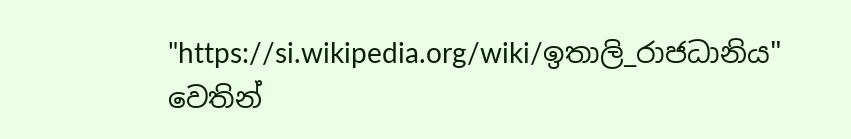"https://si.wikipedia.org/wiki/ඉතාලි_රාජධානිය" වෙතින්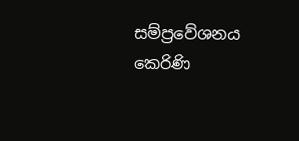සම්ප්‍රවේශනය කෙරිණි